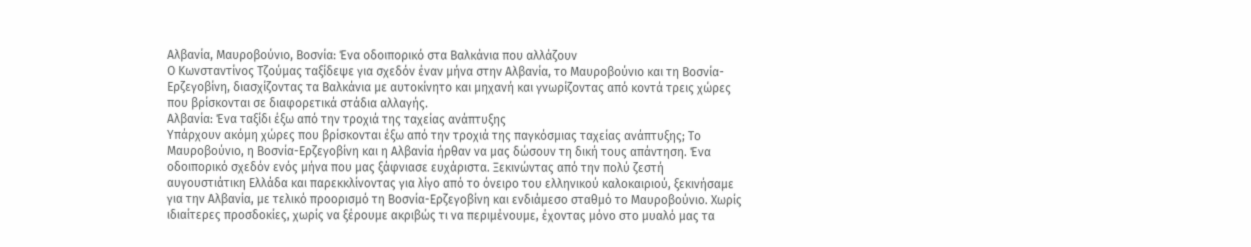Αλβανία, Μαυροβούνιο, Βοσνία: Ένα οδοιπορικό στα Βαλκάνια που αλλάζουν
Ο Κωνσταντίνος Τζούμας ταξίδεψε για σχεδόν έναν μήνα στην Αλβανία, το Μαυροβούνιο και τη Βοσνία-Ερζεγοβίνη, διασχίζοντας τα Βαλκάνια με αυτοκίνητο και μηχανή και γνωρίζοντας από κοντά τρεις χώρες που βρίσκονται σε διαφορετικά στάδια αλλαγής.
Αλβανία: Ένα ταξίδι έξω από την τροχιά της ταχείας ανάπτυξης
Υπάρχουν ακόμη χώρες που βρίσκονται έξω από την τροχιά της παγκόσμιας ταχείας ανάπτυξης; Το Μαυροβούνιο, η Βοσνία-Ερζεγοβίνη και η Αλβανία ήρθαν να μας δώσουν τη δική τους απάντηση. Ένα οδοιπορικό σχεδόν ενός μήνα που μας ξάφνιασε ευχάριστα. Ξεκινώντας από την πολύ ζεστή αυγουστιάτικη Ελλάδα και παρεκκλίνοντας για λίγο από το όνειρο του ελληνικού καλοκαιριού, ξεκινήσαμε για την Αλβανία, με τελικό προορισμό τη Βοσνία-Ερζεγοβίνη και ενδιάμεσο σταθμό το Μαυροβούνιο. Χωρίς ιδιαίτερες προσδοκίες, χωρίς να ξέρουμε ακριβώς τι να περιμένουμε, έχοντας μόνο στο μυαλό μας τα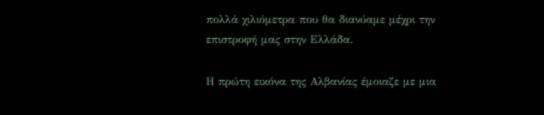πολλά χιλιόμετρα που θα διανύαμε μέχρι την επιστροφή μας στην Ελλάδα.

Η πρώτη εικόνα της Αλβανίας έμοιαζε με μια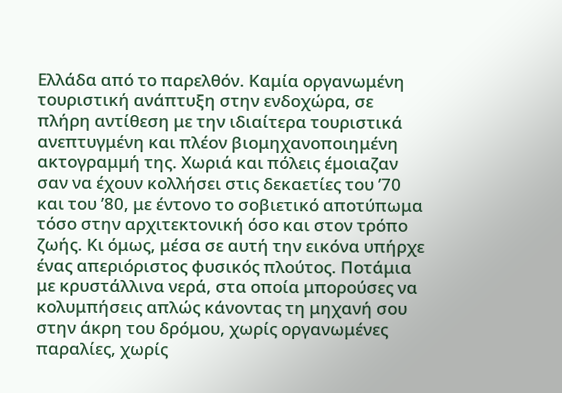Ελλάδα από το παρελθόν. Καμία οργανωμένη τουριστική ανάπτυξη στην ενδοχώρα, σε πλήρη αντίθεση με την ιδιαίτερα τουριστικά ανεπτυγμένη και πλέον βιομηχανοποιημένη ακτογραμμή της. Χωριά και πόλεις έμοιαζαν σαν να έχουν κολλήσει στις δεκαετίες του ’70 και του ’80, με έντονο το σοβιετικό αποτύπωμα τόσο στην αρχιτεκτονική όσο και στον τρόπο ζωής. Κι όμως, μέσα σε αυτή την εικόνα υπήρχε ένας απεριόριστος φυσικός πλούτος. Ποτάμια με κρυστάλλινα νερά, στα οποία μπορούσες να κολυμπήσεις απλώς κάνοντας τη μηχανή σου στην άκρη του δρόμου, χωρίς οργανωμένες παραλίες, χωρίς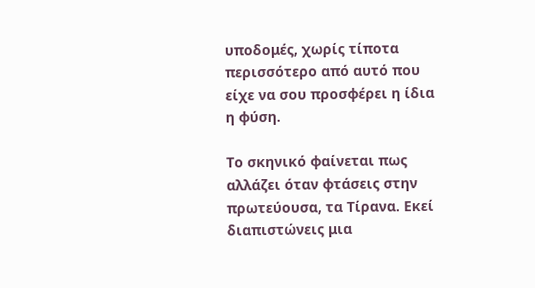υποδομές, χωρίς τίποτα περισσότερο από αυτό που είχε να σου προσφέρει η ίδια η φύση.

Το σκηνικό φαίνεται πως αλλάζει όταν φτάσεις στην πρωτεύουσα, τα Τίρανα. Εκεί διαπιστώνεις μια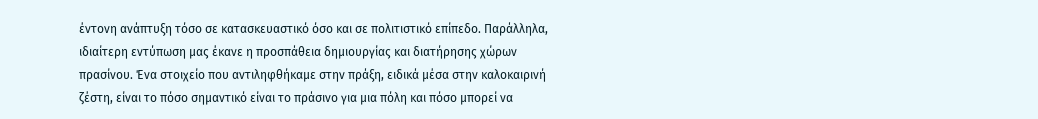έντονη ανάπτυξη τόσο σε κατασκευαστικό όσο και σε πολιτιστικό επίπεδο. Παράλληλα, ιδιαίτερη εντύπωση μας έκανε η προσπάθεια δημιουργίας και διατήρησης χώρων πρασίνου. Ένα στοιχείο που αντιληφθήκαμε στην πράξη, ειδικά μέσα στην καλοκαιρινή ζέστη, είναι το πόσο σημαντικό είναι το πράσινο για μια πόλη και πόσο μπορεί να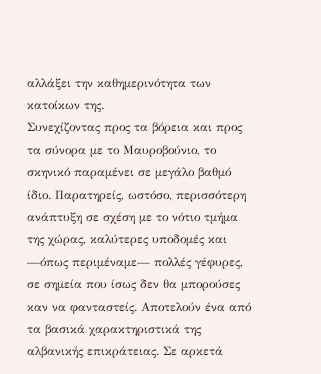αλλάξει την καθημερινότητα των κατοίκων της.
Συνεχίζοντας προς τα βόρεια και προς τα σύνορα με το Μαυροβούνιο, το σκηνικό παραμένει σε μεγάλο βαθμό ίδιο. Παρατηρείς, ωστόσο, περισσότερη ανάπτυξη σε σχέση με το νότιο τμήμα της χώρας, καλύτερες υποδομές και —όπως περιμέναμε— πολλές γέφυρες, σε σημεία που ίσως δεν θα μπορούσες καν να φανταστείς. Αποτελούν ένα από τα βασικά χαρακτηριστικά της αλβανικής επικράτειας. Σε αρκετά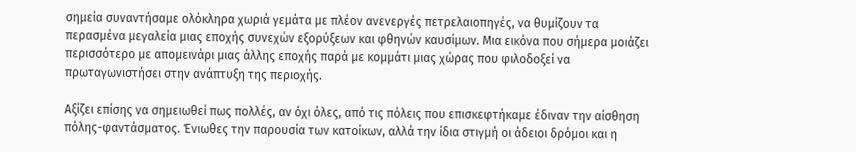σημεία συναντήσαμε ολόκληρα χωριά γεμάτα με πλέον ανενεργές πετρελαιοπηγές, να θυμίζουν τα περασμένα μεγαλεία μιας εποχής συνεχών εξορύξεων και φθηνών καυσίμων. Μια εικόνα που σήμερα μοιάζει περισσότερο με απομεινάρι μιας άλλης εποχής παρά με κομμάτι μιας χώρας που φιλοδοξεί να πρωταγωνιστήσει στην ανάπτυξη της περιοχής.

Αξίζει επίσης να σημειωθεί πως πολλές, αν όχι όλες, από τις πόλεις που επισκεφτήκαμε έδιναν την αίσθηση πόλης-φαντάσματος. Ένιωθες την παρουσία των κατοίκων, αλλά την ίδια στιγμή οι άδειοι δρόμοι και η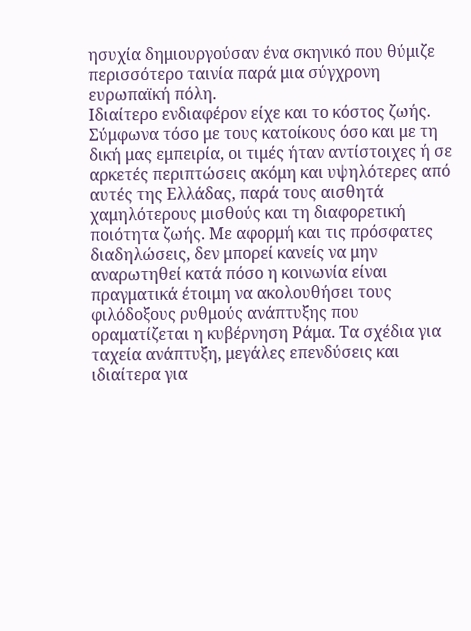ησυχία δημιουργούσαν ένα σκηνικό που θύμιζε περισσότερο ταινία παρά μια σύγχρονη ευρωπαϊκή πόλη.
Ιδιαίτερο ενδιαφέρον είχε και το κόστος ζωής. Σύμφωνα τόσο με τους κατοίκους όσο και με τη δική μας εμπειρία, οι τιμές ήταν αντίστοιχες ή σε αρκετές περιπτώσεις ακόμη και υψηλότερες από αυτές της Ελλάδας, παρά τους αισθητά χαμηλότερους μισθούς και τη διαφορετική ποιότητα ζωής. Με αφορμή και τις πρόσφατες διαδηλώσεις, δεν μπορεί κανείς να μην αναρωτηθεί κατά πόσο η κοινωνία είναι πραγματικά έτοιμη να ακολουθήσει τους φιλόδοξους ρυθμούς ανάπτυξης που οραματίζεται η κυβέρνηση Ράμα. Τα σχέδια για ταχεία ανάπτυξη, μεγάλες επενδύσεις και ιδιαίτερα για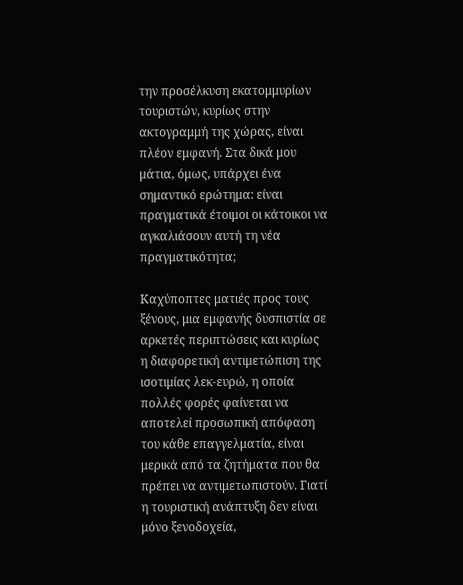την προσέλκυση εκατομμυρίων τουριστών, κυρίως στην ακτογραμμή της χώρας, είναι πλέον εμφανή. Στα δικά μου μάτια, όμως, υπάρχει ένα σημαντικό ερώτημα: είναι πραγματικά έτοιμοι οι κάτοικοι να αγκαλιάσουν αυτή τη νέα πραγματικότητα;

Καχύποπτες ματιές προς τους ξένους, μια εμφανής δυσπιστία σε αρκετές περιπτώσεις και κυρίως η διαφορετική αντιμετώπιση της ισοτιμίας λεκ-ευρώ, η οποία πολλές φορές φαίνεται να αποτελεί προσωπική απόφαση του κάθε επαγγελματία, είναι μερικά από τα ζητήματα που θα πρέπει να αντιμετωπιστούν. Γιατί η τουριστική ανάπτυξη δεν είναι μόνο ξενοδοχεία,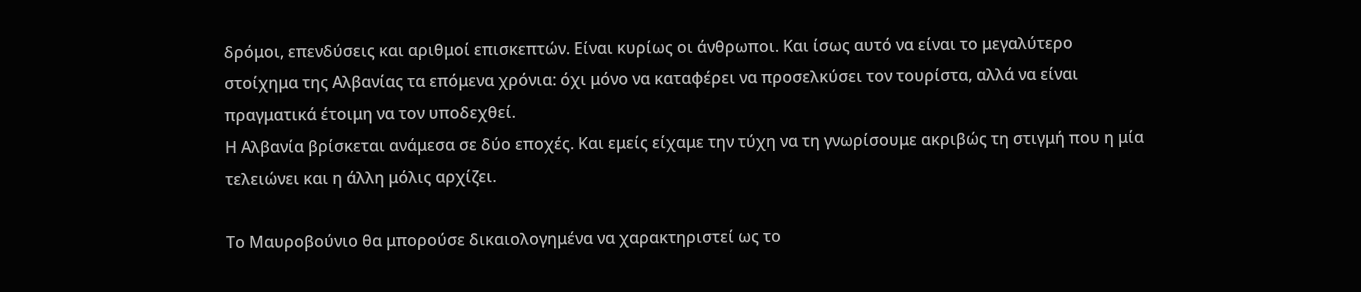δρόμοι, επενδύσεις και αριθμοί επισκεπτών. Είναι κυρίως οι άνθρωποι. Και ίσως αυτό να είναι το μεγαλύτερο στοίχημα της Αλβανίας τα επόμενα χρόνια: όχι μόνο να καταφέρει να προσελκύσει τον τουρίστα, αλλά να είναι πραγματικά έτοιμη να τον υποδεχθεί.
Η Αλβανία βρίσκεται ανάμεσα σε δύο εποχές. Και εμείς είχαμε την τύχη να τη γνωρίσουμε ακριβώς τη στιγμή που η μία τελειώνει και η άλλη μόλις αρχίζει.

Το Μαυροβούνιο θα μπορούσε δικαιολογημένα να χαρακτηριστεί ως το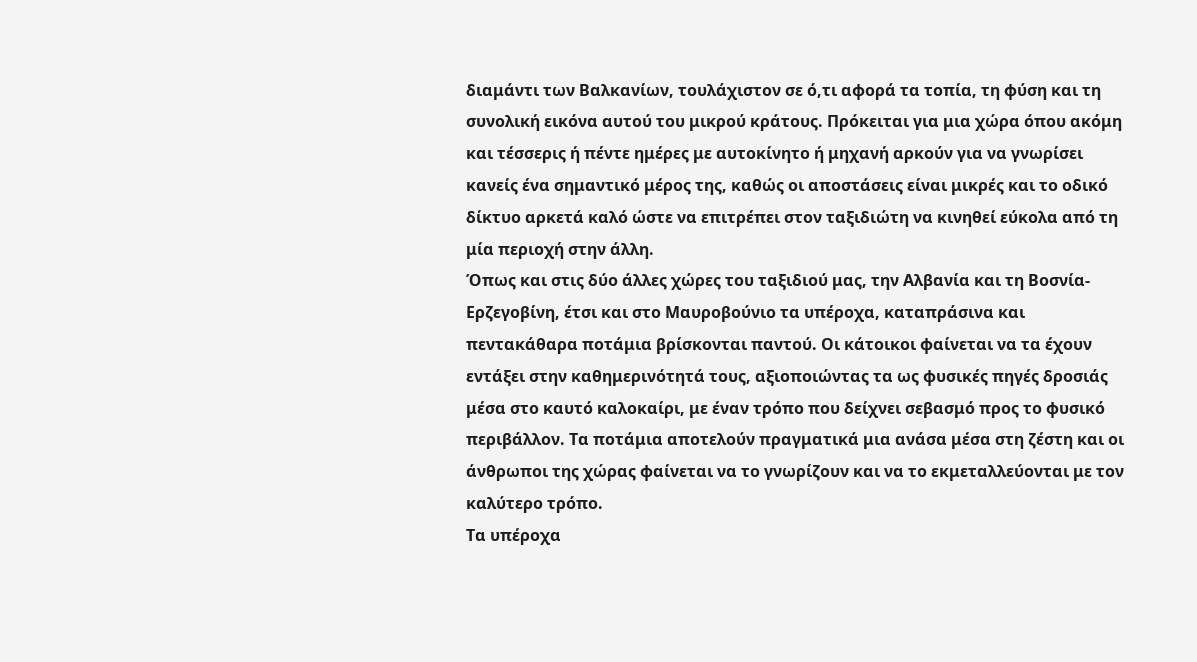διαμάντι των Βαλκανίων, τουλάχιστον σε ό,τι αφορά τα τοπία, τη φύση και τη συνολική εικόνα αυτού του μικρού κράτους. Πρόκειται για μια χώρα όπου ακόμη και τέσσερις ή πέντε ημέρες με αυτοκίνητο ή μηχανή αρκούν για να γνωρίσει κανείς ένα σημαντικό μέρος της, καθώς οι αποστάσεις είναι μικρές και το οδικό δίκτυο αρκετά καλό ώστε να επιτρέπει στον ταξιδιώτη να κινηθεί εύκολα από τη μία περιοχή στην άλλη.
Όπως και στις δύο άλλες χώρες του ταξιδιού μας, την Αλβανία και τη Βοσνία-Ερζεγοβίνη, έτσι και στο Μαυροβούνιο τα υπέροχα, καταπράσινα και πεντακάθαρα ποτάμια βρίσκονται παντού. Οι κάτοικοι φαίνεται να τα έχουν εντάξει στην καθημερινότητά τους, αξιοποιώντας τα ως φυσικές πηγές δροσιάς μέσα στο καυτό καλοκαίρι, με έναν τρόπο που δείχνει σεβασμό προς το φυσικό περιβάλλον. Τα ποτάμια αποτελούν πραγματικά μια ανάσα μέσα στη ζέστη και οι άνθρωποι της χώρας φαίνεται να το γνωρίζουν και να το εκμεταλλεύονται με τον καλύτερο τρόπο.
Τα υπέροχα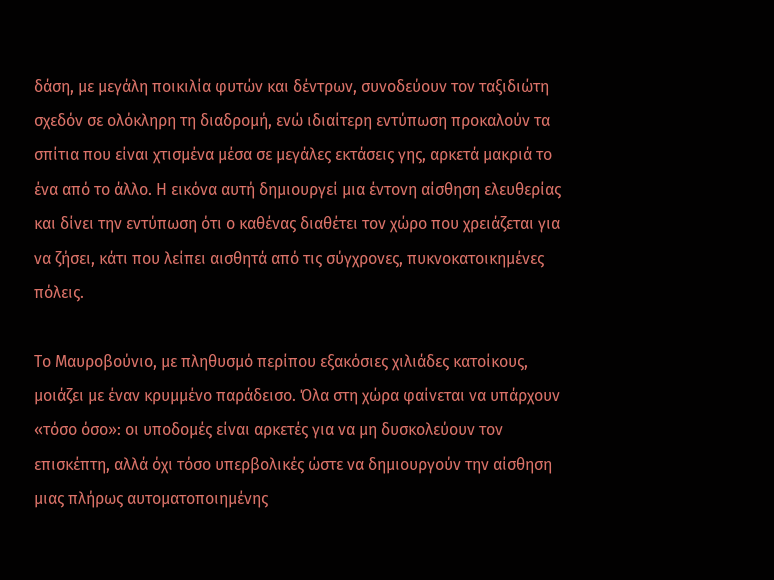δάση, με μεγάλη ποικιλία φυτών και δέντρων, συνοδεύουν τον ταξιδιώτη σχεδόν σε ολόκληρη τη διαδρομή, ενώ ιδιαίτερη εντύπωση προκαλούν τα σπίτια που είναι χτισμένα μέσα σε μεγάλες εκτάσεις γης, αρκετά μακριά το ένα από το άλλο. Η εικόνα αυτή δημιουργεί μια έντονη αίσθηση ελευθερίας και δίνει την εντύπωση ότι ο καθένας διαθέτει τον χώρο που χρειάζεται για να ζήσει, κάτι που λείπει αισθητά από τις σύγχρονες, πυκνοκατοικημένες πόλεις.

Το Μαυροβούνιο, με πληθυσμό περίπου εξακόσιες χιλιάδες κατοίκους, μοιάζει με έναν κρυμμένο παράδεισο. Όλα στη χώρα φαίνεται να υπάρχουν «τόσο όσο»: οι υποδομές είναι αρκετές για να μη δυσκολεύουν τον επισκέπτη, αλλά όχι τόσο υπερβολικές ώστε να δημιουργούν την αίσθηση μιας πλήρως αυτοματοποιημένης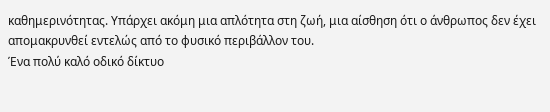καθημερινότητας. Υπάρχει ακόμη μια απλότητα στη ζωή, μια αίσθηση ότι ο άνθρωπος δεν έχει απομακρυνθεί εντελώς από το φυσικό περιβάλλον του.
Ένα πολύ καλό οδικό δίκτυο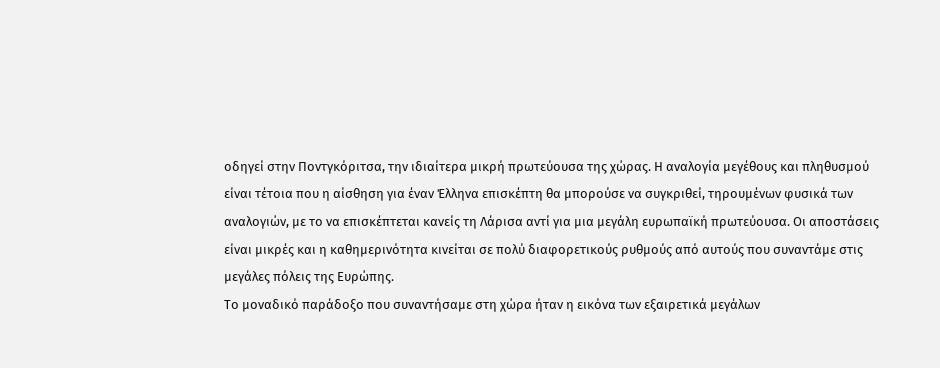οδηγεί στην Ποντγκόριτσα, την ιδιαίτερα μικρή πρωτεύουσα της χώρας. Η αναλογία μεγέθους και πληθυσμού είναι τέτοια που η αίσθηση για έναν Έλληνα επισκέπτη θα μπορούσε να συγκριθεί, τηρουμένων φυσικά των αναλογιών, με το να επισκέπτεται κανείς τη Λάρισα αντί για μια μεγάλη ευρωπαϊκή πρωτεύουσα. Οι αποστάσεις είναι μικρές και η καθημερινότητα κινείται σε πολύ διαφορετικούς ρυθμούς από αυτούς που συναντάμε στις μεγάλες πόλεις της Ευρώπης.
Το μοναδικό παράδοξο που συναντήσαμε στη χώρα ήταν η εικόνα των εξαιρετικά μεγάλων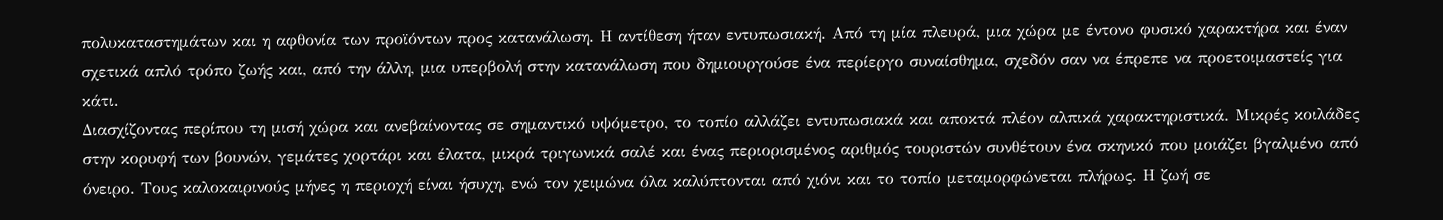πολυκαταστημάτων και η αφθονία των προϊόντων προς κατανάλωση. Η αντίθεση ήταν εντυπωσιακή. Από τη μία πλευρά, μια χώρα με έντονο φυσικό χαρακτήρα και έναν σχετικά απλό τρόπο ζωής και, από την άλλη, μια υπερβολή στην κατανάλωση που δημιουργούσε ένα περίεργο συναίσθημα, σχεδόν σαν να έπρεπε να προετοιμαστείς για κάτι.
Διασχίζοντας περίπου τη μισή χώρα και ανεβαίνοντας σε σημαντικό υψόμετρο, το τοπίο αλλάζει εντυπωσιακά και αποκτά πλέον αλπικά χαρακτηριστικά. Μικρές κοιλάδες στην κορυφή των βουνών, γεμάτες χορτάρι και έλατα, μικρά τριγωνικά σαλέ και ένας περιορισμένος αριθμός τουριστών συνθέτουν ένα σκηνικό που μοιάζει βγαλμένο από όνειρο. Τους καλοκαιρινούς μήνες η περιοχή είναι ήσυχη, ενώ τον χειμώνα όλα καλύπτονται από χιόνι και το τοπίο μεταμορφώνεται πλήρως. Η ζωή σε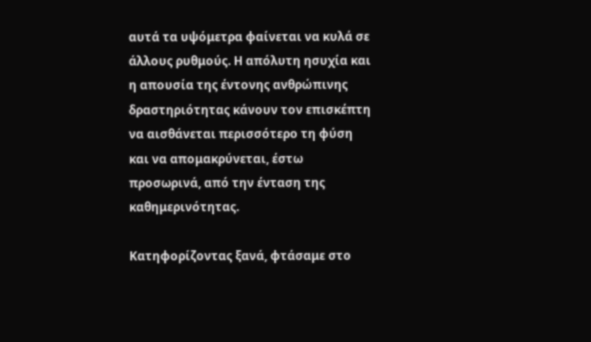αυτά τα υψόμετρα φαίνεται να κυλά σε άλλους ρυθμούς. Η απόλυτη ησυχία και η απουσία της έντονης ανθρώπινης δραστηριότητας κάνουν τον επισκέπτη να αισθάνεται περισσότερο τη φύση και να απομακρύνεται, έστω προσωρινά, από την ένταση της καθημερινότητας.

Κατηφορίζοντας ξανά, φτάσαμε στο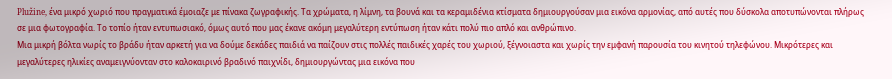Plužine, ένα μικρό χωριό που πραγματικά έμοιαζε με πίνακα ζωγραφικής. Τα χρώματα, η λίμνη, τα βουνά και τα κεραμιδένια κτίσματα δημιουργούσαν μια εικόνα αρμονίας, από αυτές που δύσκολα αποτυπώνονται πλήρως σε μια φωτογραφία. Το τοπίο ήταν εντυπωσιακό, όμως αυτό που μας έκανε ακόμη μεγαλύτερη εντύπωση ήταν κάτι πολύ πιο απλό και ανθρώπινο.
Μια μικρή βόλτα νωρίς το βράδυ ήταν αρκετή για να δούμε δεκάδες παιδιά να παίζουν στις πολλές παιδικές χαρές του χωριού, ξέγνοιαστα και χωρίς την εμφανή παρουσία του κινητού τηλεφώνου. Μικρότερες και μεγαλύτερες ηλικίες αναμειγνύονταν στο καλοκαιρινό βραδινό παιχνίδι, δημιουργώντας μια εικόνα που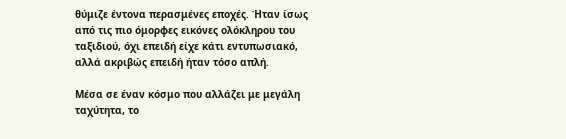θύμιζε έντονα περασμένες εποχές. Ήταν ίσως από τις πιο όμορφες εικόνες ολόκληρου του ταξιδιού, όχι επειδή είχε κάτι εντυπωσιακό, αλλά ακριβώς επειδή ήταν τόσο απλή.

Μέσα σε έναν κόσμο που αλλάζει με μεγάλη ταχύτητα, το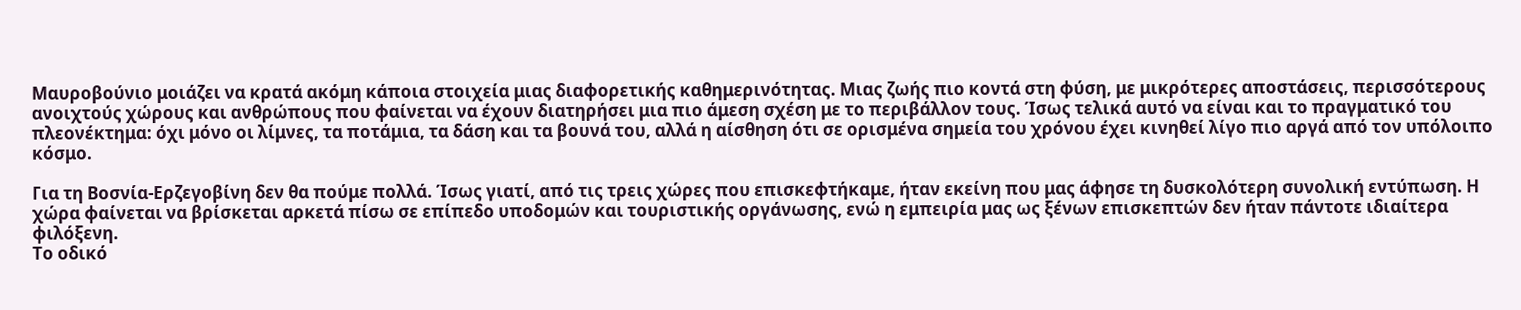Μαυροβούνιο μοιάζει να κρατά ακόμη κάποια στοιχεία μιας διαφορετικής καθημερινότητας. Μιας ζωής πιο κοντά στη φύση, με μικρότερες αποστάσεις, περισσότερους ανοιχτούς χώρους και ανθρώπους που φαίνεται να έχουν διατηρήσει μια πιο άμεση σχέση με το περιβάλλον τους. Ίσως τελικά αυτό να είναι και το πραγματικό του πλεονέκτημα: όχι μόνο οι λίμνες, τα ποτάμια, τα δάση και τα βουνά του, αλλά η αίσθηση ότι σε ορισμένα σημεία του χρόνου έχει κινηθεί λίγο πιο αργά από τον υπόλοιπο κόσμο.

Για τη Βοσνία-Ερζεγοβίνη δεν θα πούμε πολλά. Ίσως γιατί, από τις τρεις χώρες που επισκεφτήκαμε, ήταν εκείνη που μας άφησε τη δυσκολότερη συνολική εντύπωση. Η χώρα φαίνεται να βρίσκεται αρκετά πίσω σε επίπεδο υποδομών και τουριστικής οργάνωσης, ενώ η εμπειρία μας ως ξένων επισκεπτών δεν ήταν πάντοτε ιδιαίτερα φιλόξενη.
Το οδικό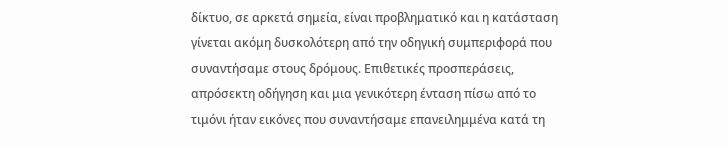δίκτυο, σε αρκετά σημεία, είναι προβληματικό και η κατάσταση γίνεται ακόμη δυσκολότερη από την οδηγική συμπεριφορά που συναντήσαμε στους δρόμους. Επιθετικές προσπεράσεις, απρόσεκτη οδήγηση και μια γενικότερη ένταση πίσω από το τιμόνι ήταν εικόνες που συναντήσαμε επανειλημμένα κατά τη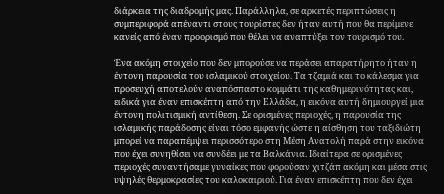διάρκεια της διαδρομής μας. Παράλληλα, σε αρκετές περιπτώσεις η συμπεριφορά απέναντι στους τουρίστες δεν ήταν αυτή που θα περίμενε κανείς από έναν προορισμό που θέλει να αναπτύξει τον τουρισμό του.

Ένα ακόμη στοιχείο που δεν μπορούσε να περάσει απαρατήρητο ήταν η έντονη παρουσία του ισλαμικού στοιχείου. Τα τζαμιά και το κάλεσμα για προσευχή αποτελούν αναπόσπαστο κομμάτι της καθημερινότητας και, ειδικά για έναν επισκέπτη από την Ελλάδα, η εικόνα αυτή δημιουργεί μια έντονη πολιτισμική αντίθεση. Σε ορισμένες περιοχές, η παρουσία της ισλαμικής παράδοσης είναι τόσο εμφανής ώστε η αίσθηση του ταξιδιώτη μπορεί να παραπέμψει περισσότερο στη Μέση Ανατολή παρά στην εικόνα που έχει συνηθίσει να συνδέει με τα Βαλκάνια. Ιδιαίτερα σε ορισμένες περιοχές συναντήσαμε γυναίκες που φορούσαν χιτζάπ ακόμη και μέσα στις υψηλές θερμοκρασίες του καλοκαιριού. Για έναν επισκέπτη που δεν έχει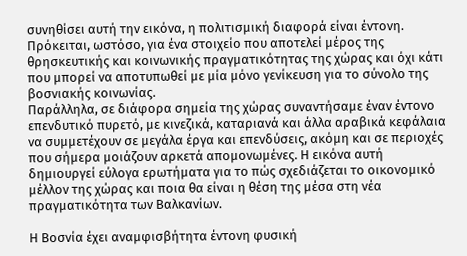συνηθίσει αυτή την εικόνα, η πολιτισμική διαφορά είναι έντονη. Πρόκειται, ωστόσο, για ένα στοιχείο που αποτελεί μέρος της θρησκευτικής και κοινωνικής πραγματικότητας της χώρας και όχι κάτι που μπορεί να αποτυπωθεί με μία μόνο γενίκευση για το σύνολο της βοσνιακής κοινωνίας.
Παράλληλα, σε διάφορα σημεία της χώρας συναντήσαμε έναν έντονο επενδυτικό πυρετό, με κινεζικά, καταριανά και άλλα αραβικά κεφάλαια να συμμετέχουν σε μεγάλα έργα και επενδύσεις, ακόμη και σε περιοχές που σήμερα μοιάζουν αρκετά απομονωμένες. Η εικόνα αυτή δημιουργεί εύλογα ερωτήματα για το πώς σχεδιάζεται το οικονομικό μέλλον της χώρας και ποια θα είναι η θέση της μέσα στη νέα πραγματικότητα των Βαλκανίων.

Η Βοσνία έχει αναμφισβήτητα έντονη φυσική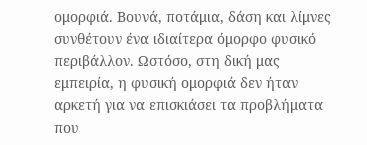ομορφιά. Βουνά, ποτάμια, δάση και λίμνες συνθέτουν ένα ιδιαίτερα όμορφο φυσικό περιβάλλον. Ωστόσο, στη δική μας εμπειρία, η φυσική ομορφιά δεν ήταν αρκετή για να επισκιάσει τα προβλήματα που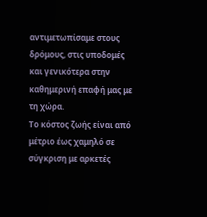αντιμετωπίσαμε στους δρόμους, στις υποδομές και γενικότερα στην καθημερινή επαφή μας με τη χώρα.
Το κόστος ζωής είναι από μέτριο έως χαμηλό σε σύγκριση με αρκετές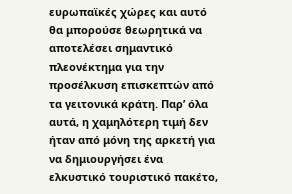ευρωπαϊκές χώρες και αυτό θα μπορούσε θεωρητικά να αποτελέσει σημαντικό πλεονέκτημα για την προσέλκυση επισκεπτών από τα γειτονικά κράτη. Παρ’ όλα αυτά, η χαμηλότερη τιμή δεν ήταν από μόνη της αρκετή για να δημιουργήσει ένα ελκυστικό τουριστικό πακέτο,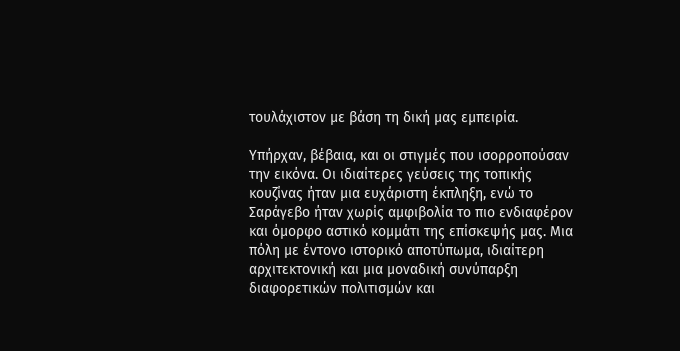τουλάχιστον με βάση τη δική μας εμπειρία.

Υπήρχαν, βέβαια, και οι στιγμές που ισορροπούσαν την εικόνα. Οι ιδιαίτερες γεύσεις της τοπικής κουζίνας ήταν μια ευχάριστη έκπληξη, ενώ το Σαράγεβο ήταν χωρίς αμφιβολία το πιο ενδιαφέρον και όμορφο αστικό κομμάτι της επίσκεψής μας. Μια πόλη με έντονο ιστορικό αποτύπωμα, ιδιαίτερη αρχιτεκτονική και μια μοναδική συνύπαρξη διαφορετικών πολιτισμών και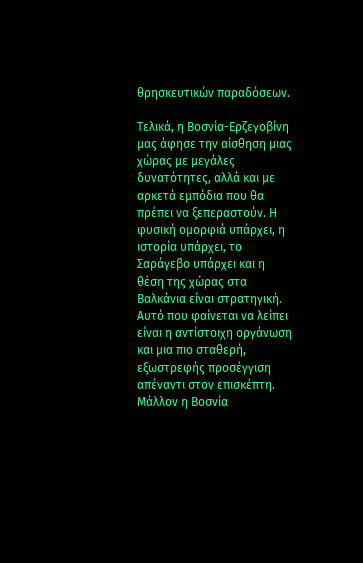θρησκευτικών παραδόσεων.

Τελικά, η Βοσνία-Ερζεγοβίνη μας άφησε την αίσθηση μιας χώρας με μεγάλες δυνατότητες, αλλά και με αρκετά εμπόδια που θα πρέπει να ξεπεραστούν. Η φυσική ομορφιά υπάρχει, η ιστορία υπάρχει, το Σαράγεβο υπάρχει και η θέση της χώρας στα Βαλκάνια είναι στρατηγική. Αυτό που φαίνεται να λείπει είναι η αντίστοιχη οργάνωση και μια πιο σταθερή, εξωστρεφής προσέγγιση απέναντι στον επισκέπτη. Μάλλον η Βοσνία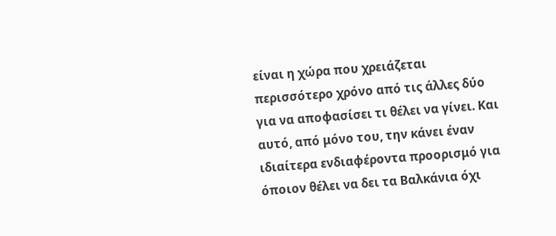είναι η χώρα που χρειάζεται περισσότερο χρόνο από τις άλλες δύο για να αποφασίσει τι θέλει να γίνει. Και αυτό, από μόνο του, την κάνει έναν ιδιαίτερα ενδιαφέροντα προορισμό για όποιον θέλει να δει τα Βαλκάνια όχι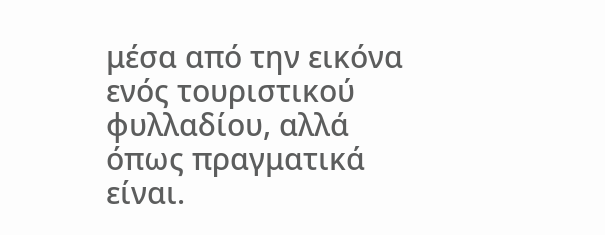μέσα από την εικόνα ενός τουριστικού φυλλαδίου, αλλά όπως πραγματικά είναι.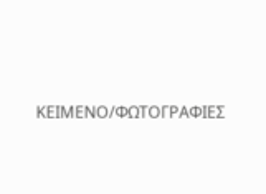ΚΕΙΜΕΝΟ/ΦΩΤΟΓΡΑΦΙΕΣ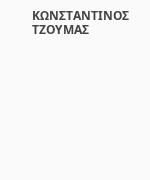ΚΩΝΣΤΑΝΤΙΝΟΣ ΤΖΟΥΜΑΣ